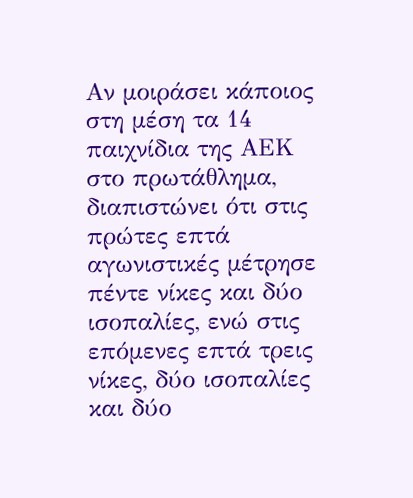Αν μοιράσει κάποιος στη μέση τα 14 παιχνίδια της ΑΕΚ στο πρωτάθλημα, διαπιστώνει ότι στις πρώτες επτά αγωνιστικές μέτρησε πέντε νίκες και δύο ισοπαλίες, ενώ στις επόμενες επτά τρεις νίκες, δύο ισοπαλίες και δύο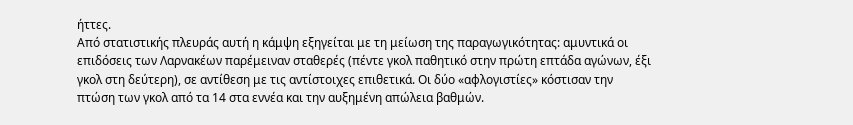ήττες.
Από στατιστικής πλευράς αυτή η κάμψη εξηγείται με τη μείωση της παραγωγικότητας: αμυντικά οι επιδόσεις των Λαρνακέων παρέμειναν σταθερές (πέντε γκολ παθητικό στην πρώτη επτάδα αγώνων, έξι γκολ στη δεύτερη), σε αντίθεση με τις αντίστοιχες επιθετικά. Οι δύο «αφλογιστίες» κόστισαν την πτώση των γκολ από τα 14 στα εννέα και την αυξημένη απώλεια βαθμών.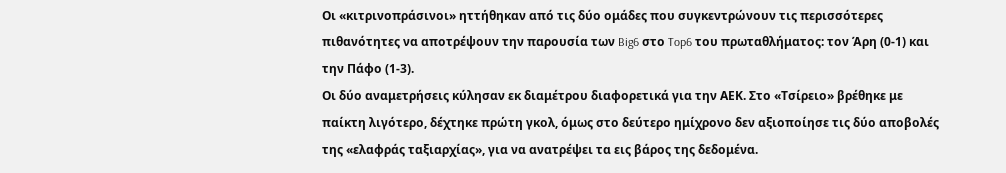Οι «κιτρινοπράσινοι» ηττήθηκαν από τις δύο ομάδες που συγκεντρώνουν τις περισσότερες πιθανότητες να αποτρέψουν την παρουσία των Big6 στο Top6 του πρωταθλήματος: τον Άρη (0-1) και την Πάφο (1-3).
Οι δύο αναμετρήσεις κύλησαν εκ διαμέτρου διαφορετικά για την ΑΕΚ. Στο «Τσίρειο» βρέθηκε με παίκτη λιγότερο, δέχτηκε πρώτη γκολ, όμως στο δεύτερο ημίχρονο δεν αξιοποίησε τις δύο αποβολές της «ελαφράς ταξιαρχίας», για να ανατρέψει τα εις βάρος της δεδομένα.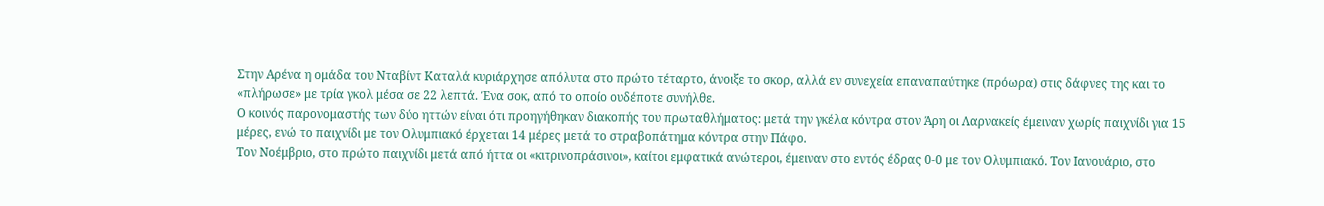Στην Αρένα η ομάδα του Νταβίντ Καταλά κυριάρχησε απόλυτα στο πρώτο τέταρτο, άνοιξε το σκορ, αλλά εν συνεχεία επαναπαύτηκε (πρόωρα) στις δάφνες της και το «πλήρωσε» με τρία γκολ μέσα σε 22 λεπτά. Ένα σοκ, από το οποίο ουδέποτε συνήλθε.
Ο κοινός παρονομαστής των δύο ηττών είναι ότι προηγήθηκαν διακοπής του πρωταθλήματος: μετά την γκέλα κόντρα στον Άρη οι Λαρνακείς έμειναν χωρίς παιχνίδι για 15 μέρες, ενώ το παιχνίδι με τον Ολυμπιακό έρχεται 14 μέρες μετά το στραβοπάτημα κόντρα στην Πάφο.
Τον Νοέμβριο, στο πρώτο παιχνίδι μετά από ήττα οι «κιτρινοπράσινοι», καίτοι εμφατικά ανώτεροι, έμειναν στο εντός έδρας 0-0 με τον Ολυμπιακό. Τον Ιανουάριο, στο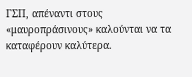ΓΣΠ, απέναντι στους «μαυροπράσινους» καλούνται να τα καταφέρουν καλύτερα.